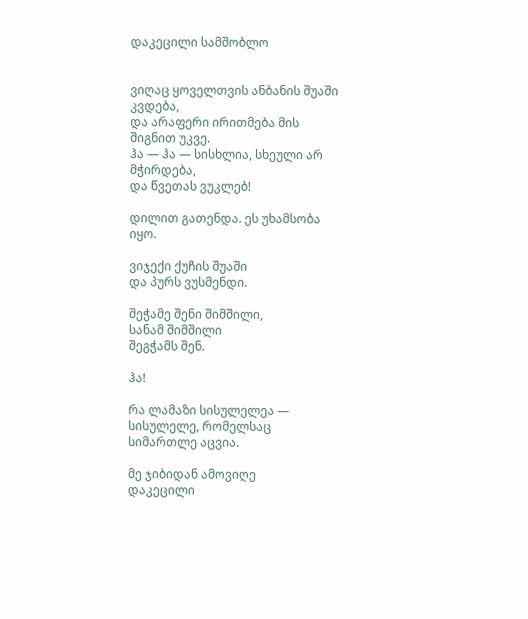დაკეცილი სამშობლო


ვიღაც ყოველთვის ანბანის შუაში კვდება,
და არაფერი ირითმება მის შიგნით უკვე.
ჰა — ჰა — სისხლია, სხეული არ მჭირდება,
და წვეთას ვუკლებ!

დილით გათენდა. ეს უხამსობა იყო.

ვიჯექი ქუჩის შუაში
და პურს ვუსმენდი.

შეჭამე შენი შიმშილი,
სანამ შიმშილი
შეგჭამს შენ.

ჰა!

რა ლამაზი სისულელეა —
სისულელე, რომელსაც
სიმართლე აცვია.

მე ჯიბიდან ამოვიღე
დაკეცილი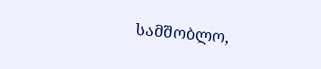სამშობლო,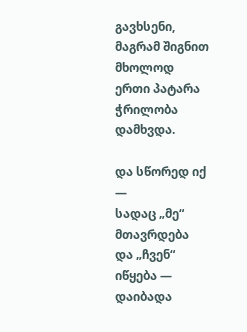გავხსენი,
მაგრამ შიგნით მხოლოდ
ერთი პატარა ჭრილობა დამხვდა.

და სწორედ იქ —
სადაც „მე“ მთავრდება
და „ჩვენ“ იწყება —
დაიბადა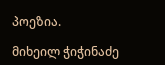პოეზია.

მიხეილ ჭიჭინაძე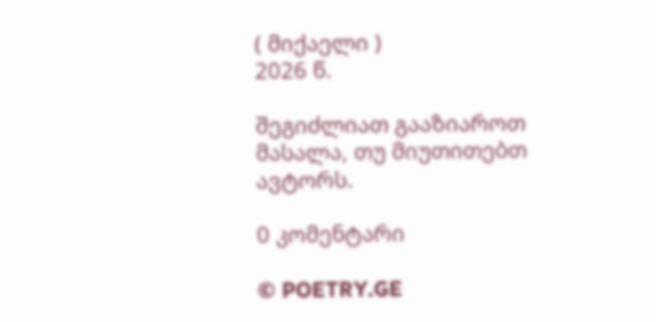( მიქაელი )
2026 წ.

შეგიძლიათ გააზიაროთ მასალა, თუ მიუთითებთ ავტორს.

0 კომენტარი

© POETRY.GE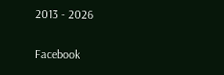2013 - 2026

Facebook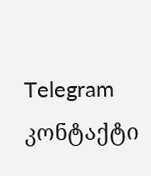Telegram კონტაქტი